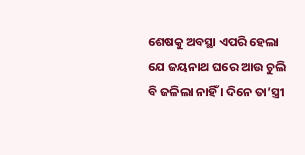ଶେଷକୁ ଅବସ୍ଥା ଏପରି ହେଲା ଯେ ଜୟନାଥ ଘରେ ଆଉ ଚୁଲି ବି ଜଳିଲା ନାହିଁ । ଦିନେ ତା’ସ୍ତ୍ରୀ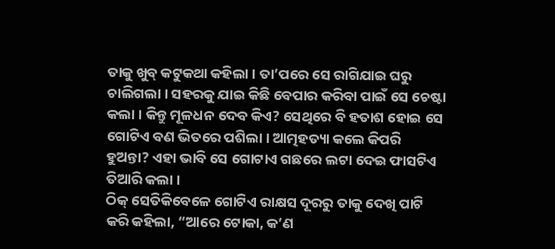ତାକୁ ଖୁବ୍ କଟୁକଥା କହିଲା । ତା’ପରେ ସେ ରାଗିଯାଇ ଘରୁ ଚାଲିଗଲା । ସହରକୁ ଯାଇ କିଛି ବେପାର କରିବା ପାଇଁ ସେ ଚେଷ୍ଟା କଲା । କିନ୍ତୁ ମୂଳଧନ ଦେବ କିଏ? ସେଥିରେ ବି ହତାଶ ହୋଇ ସେ ଗୋଟିଏ ବଣ ଭିତରେ ପଶିଲା । ଆତ୍ମହତ୍ୟା କଲେ କିପରି ହୁଅନ୍ତା? ଏହା ଭାବି ସେ ଗୋଟାଏ ଗଛରେ ଲଟା ଦେଇ ଫାସଟିଏ ତିଆରି କଲା ।
ଠିକ୍ ସେତିକିବେଳେ ଗୋଟିଏ ରାକ୍ଷସ ଦୂରରୁ ତାକୁ ଦେଖି ପାଟି କରି କହିଲା, “ଆରେ ଟୋକା, କ’ଣ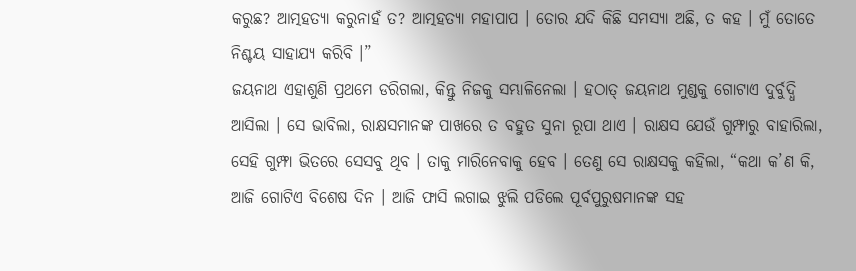କରୁଛ? ଆତ୍ମହତ୍ୟା କରୁନାହଁ ତ? ଆତ୍ମହତ୍ୟା ମହାପାପ । ତୋର ଯଦି କିଛି ସମସ୍ୟା ଅଛି, ତ କହ । ମୁଁ ତୋତେ ନିଶ୍ଚୟ ସାହାଯ୍ୟ କରିବି ।”
ଜୟନାଥ ଏହାଶୁଣି ପ୍ରଥମେ ଡରିଗଲା, କିନ୍ତୁ ନିଜକୁ ସମ୍ଭାଳିନେଲା । ହଠାତ୍ ଜୟନାଥ ମୁଣ୍ଡକୁ ଗୋଟାଏ ଦୁର୍ବୁଦ୍ଧି ଆସିଲା । ସେ ଭାବିଲା, ରାକ୍ଷସମାନଙ୍କ ପାଖରେ ତ ବହୁତ ସୁନା ରୂପା ଥାଏ । ରାକ୍ଷସ ଯେଉଁ ଗୁମ୍ଫାରୁ ବାହାରିଲା, ସେହି ଗୁମ୍ଫା ଭିତରେ ସେସବୁ ଥିବ । ତାକୁ ମାରିନେବାକୁ ହେବ । ତେଣୁ ସେ ରାକ୍ଷସକୁ କହିଲା, “କଥା କ’ଣ କି, ଆଜି ଗୋଟିଏ ବିଶେଷ ଦିନ । ଆଜି ଫାସି ଲଗାଇ ଝୁଲି ପଡିଲେ ପୂର୍ବପୁରୁଷମାନଙ୍କ ସହ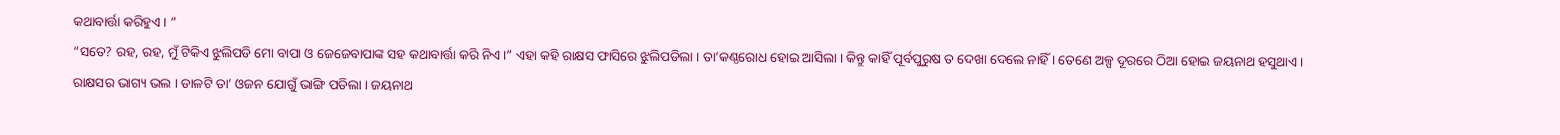କଥାବାର୍ତ୍ତା କରିହୁଏ । ”
“ସତେ? ରହ, ରହ, ମୁଁ ଟିକିଏ ଝୁଲିପଡି ମୋ ବାପା ଓ ଜେଜେବାପାଙ୍କ ସହ କଥାବାର୍ତ୍ତା କରି ନିଏ ।” ଏହା କହି ରାକ୍ଷସ ଫାସିରେ ଝୁଲିପଡିଲା । ତା’କଣ୍ଠରୋଧ ହୋଇ ଆସିଲା । କିନ୍ତୁ କାହିଁ ପୂର୍ବପୁରୁଷ ତ ଦେଖା ଦେଲେ ନାହିଁ । ତେଣେ ଅଳ୍ପ ଦୂରରେ ଠିଆ ହୋଇ ଜୟନାଥ ହସୁଥାଏ ।
ରାକ୍ଷସର ଭାଗ୍ୟ ଭଲ । ଡାଳଟି ତା’ ଓଜନ ଯୋଗୁଁ ଭାଙ୍ଗି ପଡିଲା । ଜୟନାଥ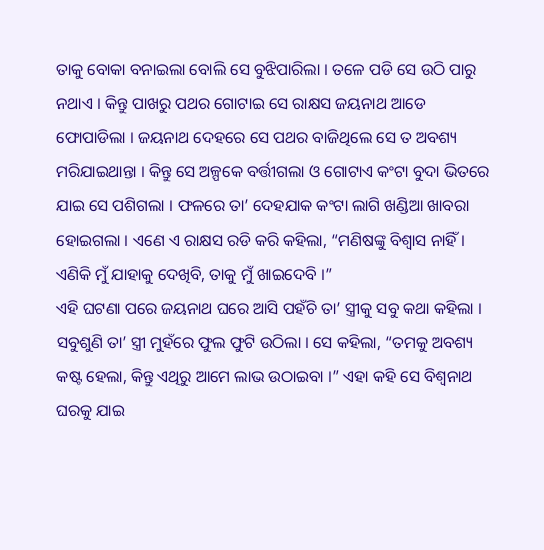ତାକୁ ବୋକା ବନାଇଲା ବୋଲି ସେ ବୁଝିପାରିଲା । ତଳେ ପଡି ସେ ଉଠି ପାରୁ ନଥାଏ । କିନ୍ତୁ ପାଖରୁ ପଥର ଗୋଟାଇ ସେ ରାକ୍ଷସ ଜୟନାଥ ଆଡେ ଫୋପାଡିଲା । ଜୟନାଥ ଦେହରେ ସେ ପଥର ବାଜିଥିଲେ ସେ ତ ଅବଶ୍ୟ ମରିଯାଇଥାନ୍ତା । କିନ୍ତୁ ସେ ଅଳ୍ପକେ ବର୍ତ୍ତୀଗଲା ଓ ଗୋଟାଏ କଂଟା ବୁଦା ଭିତରେ ଯାଇ ସେ ପଶିଗଲା । ଫଳରେ ତା’ ଦେହଯାକ କଂଟା ଲାଗି ଖଣ୍ଡିଆ ଖାବରା ହୋଇଗଲା । ଏଣେ ଏ ରାକ୍ଷସ ରଡି କରି କହିଲା, “ମଣିଷଙ୍କୁ ବିଶ୍ୱାସ ନାହିଁ । ଏଣିକି ମୁଁ ଯାହାକୁ ଦେଖିବି, ତାକୁ ମୁଁ ଖାଇଦେବି ।”
ଏହି ଘଟଣା ପରେ ଜୟନାଥ ଘରେ ଆସି ପହଁଚି ତା’ ସ୍ତ୍ରୀକୁ ସବୁ କଥା କହିଲା । ସବୁଶୁଣି ତା’ ସ୍ତ୍ରୀ ମୁହଁରେ ଫୁଲ ଫୁଟି ଉଠିଲା । ସେ କହିଲା, “ତମକୁ ଅବଶ୍ୟ କଷ୍ଟ ହେଲା, କିନ୍ତୁ ଏଥିରୁ ଆମେ ଲାଭ ଉଠାଇବା ।” ଏହା କହି ସେ ବିଶ୍ୱନାଥ ଘରକୁ ଯାଇ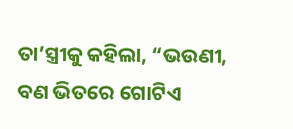ତା’ସ୍ତ୍ରୀକୁ କହିଲା, “ଭଉଣୀ, ବଣ ଭିତରେ ଗୋଟିଏ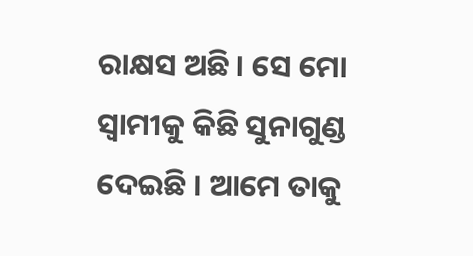ରାକ୍ଷସ ଅଛି । ସେ ମୋ ସ୍ୱାମୀକୁ କିଛି ସୁନାଗୁଣ୍ଡ ଦେଇଛି । ଆମେ ତାକୁ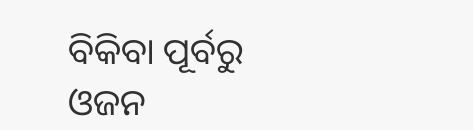ବିକିବା ପୂର୍ବରୁ ଓଜନ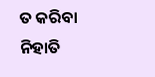ତ କରିବା ନିହାତି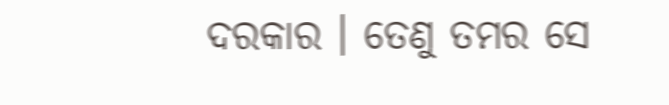ଦରକାର । ତେଣୁ ତମର ସେ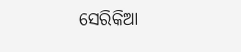ସେରିକିଆ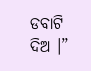ଡବାଟି ଦିଅ ।”